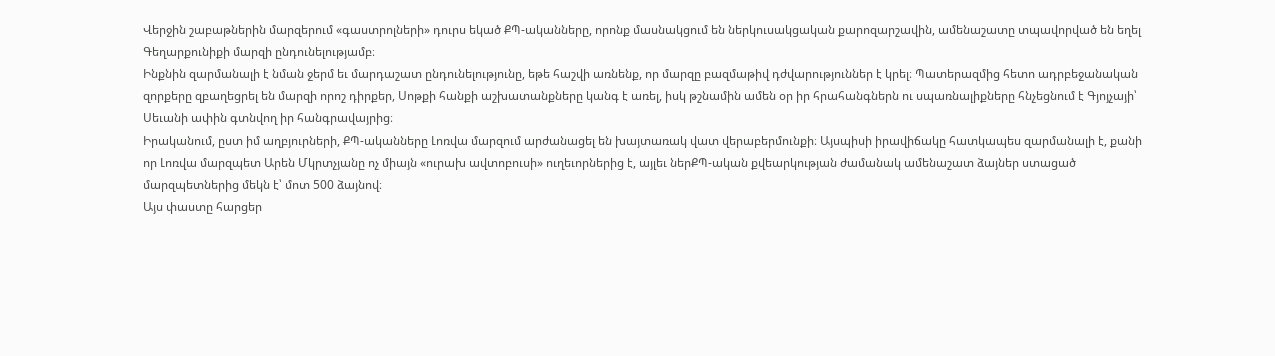Վերջին շաբաթներին մարզերում «գաստրոլների» դուրս եկած ՔՊ-ականները, որոնք մասնակցում են ներկուսակցական քարոզարշավին, ամենաշատը տպավորված են եղել Գեղարքունիքի մարզի ընդունելությամբ։
Ինքնին զարմանալի է նման ջերմ եւ մարդաշատ ընդունելությունը, եթե հաշվի առնենք, որ մարզը բազմաթիվ դժվարություններ է կրել։ Պատերազմից հետո ադրբեջանական զորքերը զբաղեցրել են մարզի որոշ դիրքեր, Սոթքի հանքի աշխատանքները կանգ է առել, իսկ թշնամին ամեն օր իր հրահանգներն ու սպառնալիքները հնչեցնում է Գյոյչայի՝ Սեւանի ափին գտնվող իր հանգրավայրից։
Իրականում, ըստ իմ աղբյուրների, ՔՊ-ականները Լոռվա մարզում արժանացել են խայտառակ վատ վերաբերմունքի։ Այսպիսի իրավիճակը հատկապես զարմանալի է, քանի որ Լոռվա մարզպետ Արեն Մկրտչյանը ոչ միայն «ուրախ ավտոբուսի» ուղեւորներից է, այլեւ ներՔՊ-ական քվեարկության ժամանակ ամենաշատ ձայներ ստացած մարզպետներից մեկն է՝ մոտ 500 ձայնով։
Այս փաստը հարցեր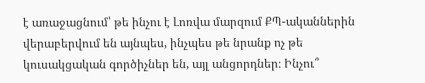է առաջացնում՝ թե ինչու է Լոռվա մարզում ՔՊ-ականներին վերաբերվում են այնպես, ինչպես թե նրանք ոչ թե կուսակցական գործիչներ են, այլ անցորդներ։ Ինչու՞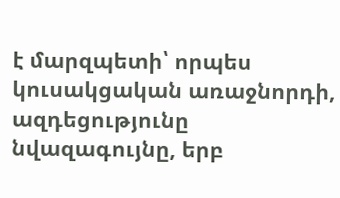է մարզպետի՝ որպես կուսակցական առաջնորդի, ազդեցությունը նվազագույնը, երբ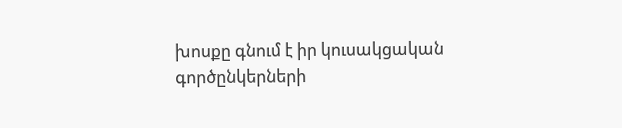խոսքը գնում է իր կուսակցական գործընկերների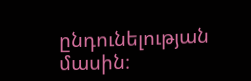ընդունելության մասին։